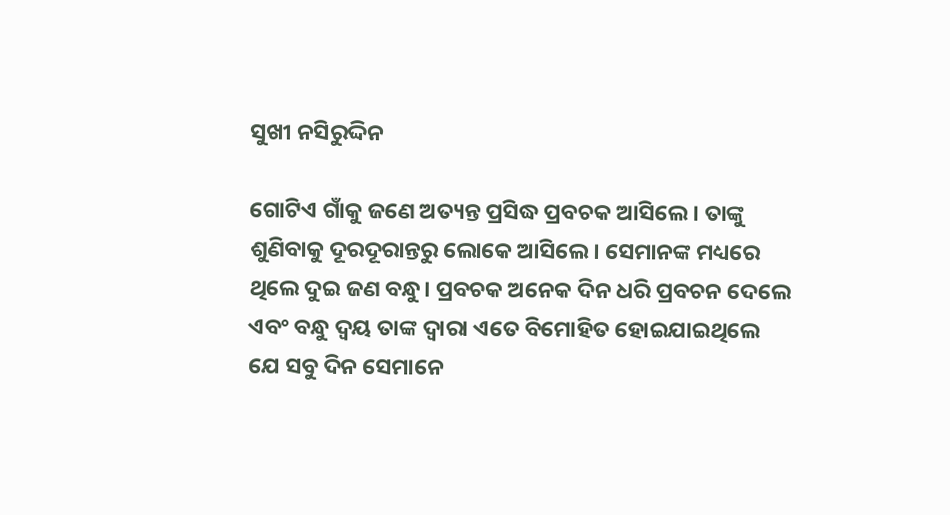ସୁଖୀ ନସିରୁଦ୍ଦିନ

ଗୋଟିଏ ଗାଁକୁ ଜଣେ ଅତ୍ୟନ୍ତ ପ୍ରସିଦ୍ଧ ପ୍ରବଚକ ଆସିଲେ। ତାଙ୍କୁ ଶୁଣିବାକୁ ଦୂରଦୂରାନ୍ତରୁ ଲୋକେ ଆ‌ସିଲେ। ସେମାନଙ୍କ ମଧ୍ୟରେ ଥିଲେ ଦୁଇ ଜଣ ବନ୍ଧୁ। ପ୍ରବଚକ ଅନେକ ଦିନ ଧରି ପ୍ରବଚନ ଦେଲେ ଏବଂ ବନ୍ଧୁ ଦ୍ବୟ ତାଙ୍କ ଦ୍ବାରା ଏତେ ବିମୋହିତ ହୋଇଯାଇଥିଲେ ଯେ ସବୁ ଦିନ ସେମାନେ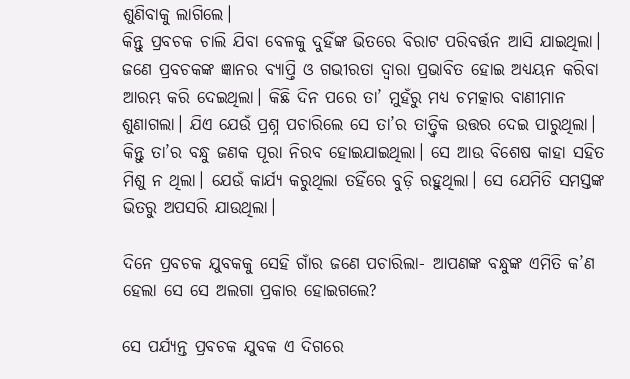ଶୁଣିବାକୁ ଲାଗିଲେ।
କିନ୍ତୁ ପ୍ରବଚକ ଚାଲି ଯିବା ବେଳକୁ ଦୁହିଁଙ୍କ ଭିତରେ ବିରାଟ ପରିବର୍ତ୍ତନ ଆସି ଯାଇଥିଲା। ଜଣେ ପ୍ରବଚକଙ୍କ ଜ୍ଞାନର ବ୍ୟାପ୍ତି ଓ ଗଭୀରତା ଦ୍ବାରା ପ୍ରଭାବିତ ହୋଇ ଅଧ୍ୟୟନ କରିବା ଆରମ୍ଭ କରି ଦେଇଥିଲା। କିଛି ଦିନ ପରେ ତା’ ମୁହଁରୁ ମଧ୍ୟ ଚମତ୍କାର ବାଣୀମାନ ଶୁଣାଗଲା। ଯିଏ ଯେଉଁ ପ୍ରଶ୍ନ ପଚାରିଲେ ସେ ତା’ର ତାତ୍ତ୍ବିକ ଉତ୍ତର ଦେଇ ପାରୁଥିଲା। କିନ୍ତୁ ତା’ର ବନ୍ଧୁ ଜଣକ ପୂରା ନିରବ ହୋଇଯାଇଥିଲା। ସେ ଆଉ ବିଶେଷ କାହା ସହିତ ମିଶୁ ନ ଥିଲା। ଯେଉଁ କାର୍ଯ୍ୟ କରୁଥିଲା ତହିଁରେ ବୁଡ଼ି ରହୁଥିଲା। ସେ ଯେମିତି ସମସ୍ତଙ୍କ ଭିତରୁ ଅପସରି ଯାଉଥିଲା।

ଦିନେ ପ୍ରବଚକ ଯୁବକକୁ ସେହି ଗାଁର ଜଣେ ପଚାରିଲା- ଆପଣଙ୍କ ବନ୍ଧୁଙ୍କ ଏମିତି କ’ଣ ହେଲା ସେ ସେ ଅଲଗା ପ୍ରକାର ହୋଇଗଲେ?

ସେ ପର୍ଯ୍ୟନ୍ତ ପ୍ରବଚକ ଯୁବକ ଏ ଦିଗରେ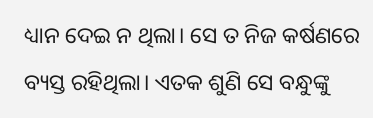ଧ୍ୟାନ ଦେଇ ନ ଥିଲା। ସେ ତ ନିଜ କର୍ଷଣରେ ବ୍ୟସ୍ତ ରହିଥିଲା। ଏତକ ଶୁଣି ସେ ବନ୍ଧୁଙ୍କୁ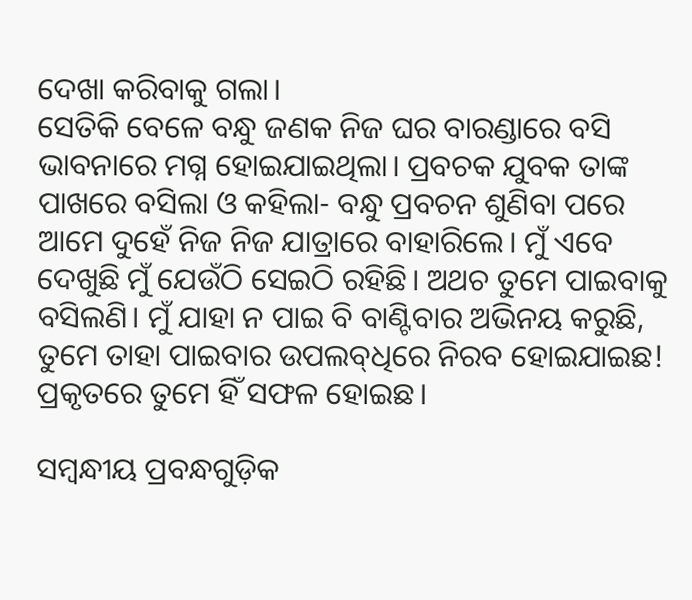ଦେଖା କରିବାକୁ ଗଲା।
ସେତିକି ବେଳେ ବନ୍ଧୁ ଜଣକ ନିଜ ଘର ବାରଣ୍ଡାରେ ବସି ଭାବନାରେ ମଗ୍ନ ହୋଇଯାଇଥିଲା। ପ୍ରବଚକ ଯୁବକ ତାଙ୍କ ପାଖରେ ବସିଲା ଓ କହିଲା- ବନ୍ଧୁ ପ୍ରବଚନ ଶୁଣିବା ପରେ ଆମେ ଦୁହେଁ ନିଜ ନିଜ ଯାତ୍ରାରେ ବାହାରିଲେ। ମୁଁ ଏବେ ଦେଖୁଛି ମୁଁ ଯେଉଁଠି ସେଇଠି ରହିଛି। ଅଥଚ ତୁମେ ପାଇବାକୁ ବସିଲଣି। ମୁଁ ଯାହା ନ ପାଇ ବି ବାଣ୍ଟିବାର ଅଭିନୟ କରୁଛି, ତୁମେ ତାହା ପାଇବାର ଉପଲବ୍‌ଧିରେ ନିରବ ହୋଇଯାଇଛ! ପ୍ରକୃତରେ ତୁମେ ହିଁ ସଫଳ ହୋଇଛ।

ସମ୍ବନ୍ଧୀୟ ପ୍ରବନ୍ଧଗୁଡ଼ିକ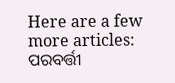Here are a few more articles:
ପରବର୍ତ୍ତୀ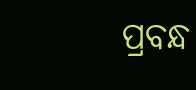ପ୍ରବନ୍ଧ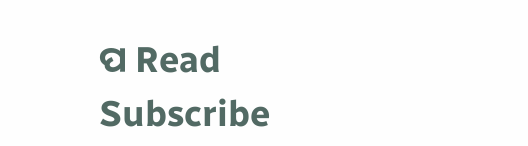ପ Read
Subscribe